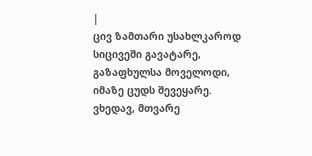|
ცივ ზამთარი უსახლკაროდ სიცივეში გავატარე, გაზაფხულსა მოველოდი, იმაზე ცუდს შევეყარე.
ვხედავ, მთვარე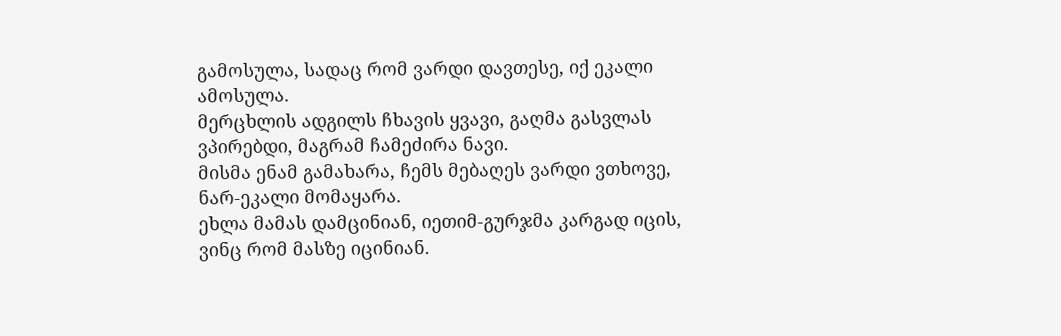გამოსულა, სადაც რომ ვარდი დავთესე, იქ ეკალი ამოსულა.
მერცხლის ადგილს ჩხავის ყვავი, გაღმა გასვლას ვპირებდი, მაგრამ ჩამეძირა ნავი.
მისმა ენამ გამახარა, ჩემს მებაღეს ვარდი ვთხოვე, ნარ-ეკალი მომაყარა.
ეხლა მამას დამცინიან, იეთიმ-გურჯმა კარგად იცის, ვინც რომ მასზე იცინიან.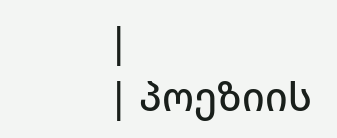|
| პოეზიის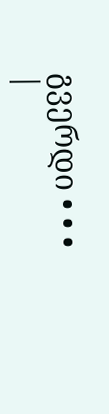გვერდი • • • |